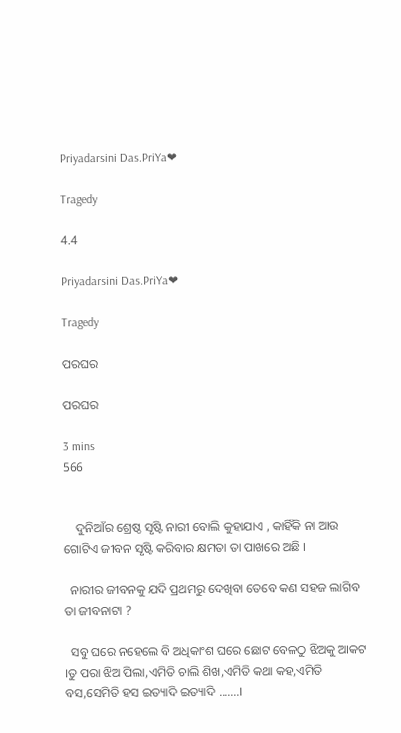Priyadarsini Das.PriYa❤

Tragedy

4.4

Priyadarsini Das.PriYa❤

Tragedy

ପରଘର

ପରଘର

3 mins
566


    ଦୁନିଆଁର ଶ୍ରେଷ୍ଠ ସୃଷ୍ଟି ନାରୀ ବୋଲି କୁହାଯାଏ , କାହିଁକି ନା ଆଉ ଗୋଟିଏ ଜୀବନ ସୃଷ୍ଟି କରିବାର କ୍ଷମତା ତା ପାଖରେ ଅଛି ।

  ନାରୀର ଜୀବନକୁ ଯଦି ପ୍ରଥମରୁ ଦେଖିବା ତେବେ କଣ ସହଜ ଲାଗିବ ତା ଜୀବନାଟା ?

  ସବୁ ଘରେ ନହେଲେ ବି ଅଧିକାଂଶ ଘରେ ଛୋଟ ବେଳଠୁ ଝିଅକୁ ଆକଟ ।ତୁ ପରା ଝିଅ ପିଲା,ଏମିତି ଚାଲି ଶିଖ,ଏମିତି କଥା କହ,ଏମିତି ବସ,ସେମିତି ହସ ଇତ୍ୟାଦି ଇତ୍ୟାଦି .......।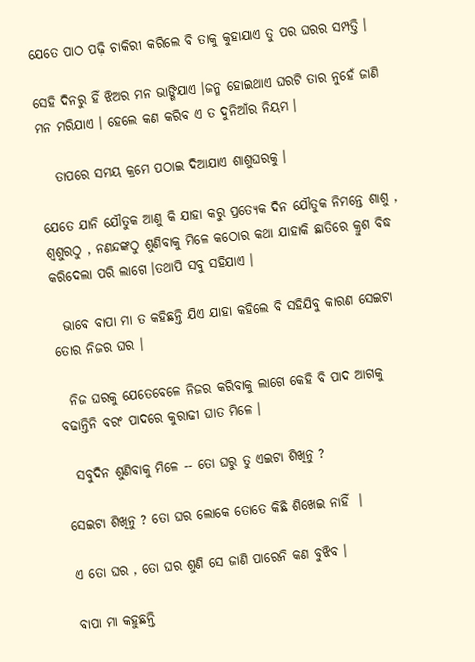ଯେତେ ପାଠ ପଢ଼ି ଚାକିରୀ କରିଲେ ବି ତାକୁ କୁହାଯାଏ ତୁ ପର ଘରର ସମ୍ପତ୍ତି ।

ସେହି ଦିନରୁ ହିଁ ଝିଅର ମନ ଭାଙ୍ଗିଯାଏ ।ଜନ୍ମ ହୋଇଥାଏ ଘରଟି ତାର ନୁହେଁ ଜାଣି ମନ ମରିଯାଏ । ହେଲେ କଣ କରିବ ଏ ତ ଦୁନିଆଁର ନିୟମ ।

   ତାପରେ ସମୟ କ୍ରମେ ପଠାଇ ଦିଆଯାଏ ଶାଶୁଘରକୁ ।

ଯେତେ ଯାନି ଯୌତୁକ ଆଣୁ କି ଯାହା କରୁ ପ୍ରତ୍ୟେକ ଦିନ ଯୌତୁକ ନିମନ୍ତେ ଶାଶୁ , ଶ୍ୱଶୁରଠୁ , ନଣନ୍ଦଙ୍କଠୁ ଶୁଣିବାକୁ ମିଳେ କଠୋର କଥା ଯାହାକି ଛାତିରେ କ୍ରୁଶ ବିଦ୍ଧ କରିଦେଲା ପରି ଲାଗେ ।ତଥାପି ସବୁ ସହିଯାଏ ।

  ଭାବେ ବାପା ମା ତ କହିଛନ୍ତି ଯିଏ ଯାହା କହିଲେ ବି ସହିଯିବୁ କାରଣ ସେଇଟା ତୋର ନିଜର ଘର ।

  ନିଜ ଘରକୁ ଯେତେବେଳେ ନିଜର କରିବାକୁ ଲାଗେ କେହି ବି ପାଦ ଆଗକୁ ବଢାନ୍ତିନି ବରଂ ପାଦରେ କୁରାଢୀ ଘାତ ମିଳେ ।

  ସବୁଦିନ ଶୁଣିବାକୁ ମିଳେ -- ତୋ ଘରୁ ତୁ ଏଇଟା ଶିଖିନୁ ?

ସେଇଟା ଶିଖିନୁ ? ତୋ ଘର ଲୋକେ ତୋତେ କିଛି ଶିଖେଇ ନାହିଁ  ।

ଏ ତୋ ଘର , ତୋ ଘର ଶୁଣି ସେ ଜାଣି ପାରେନି କଣ ବୁଝିବ ।

ବାପା ମା କହୁଛନ୍ତି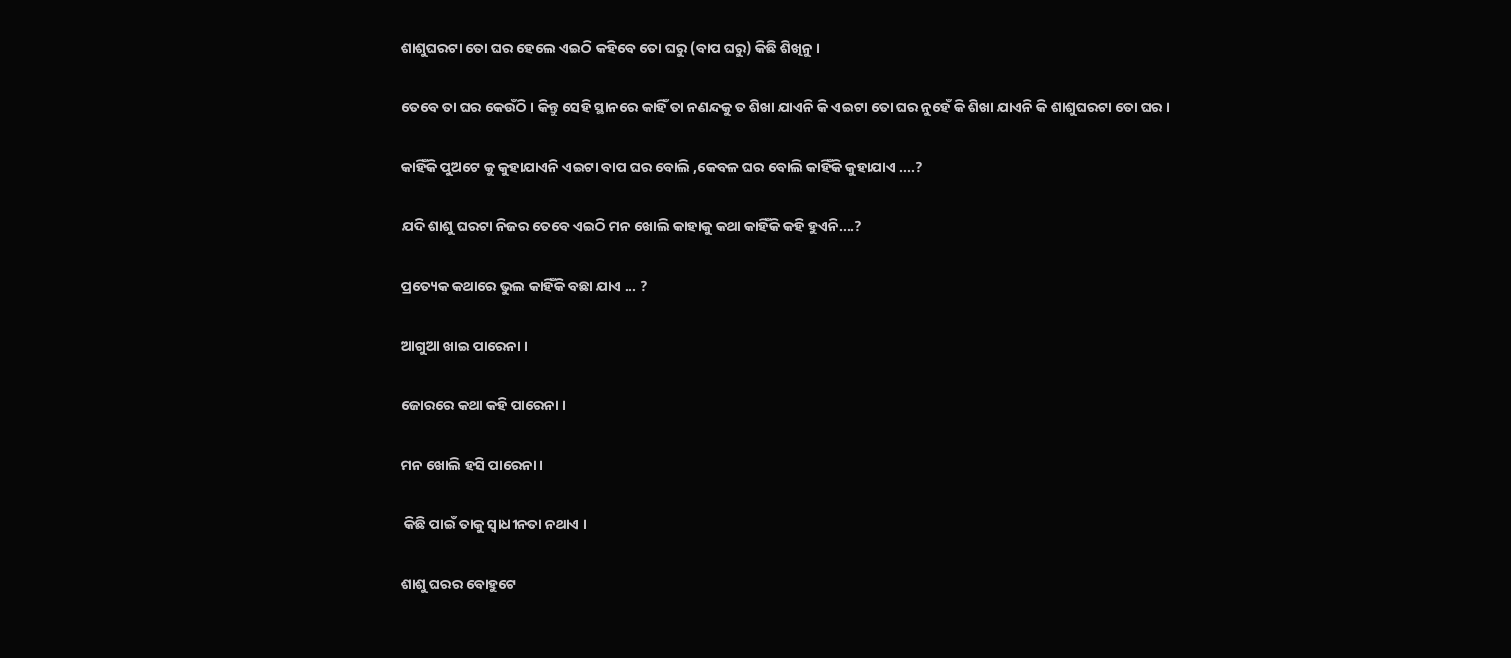ଶାଶୁଘରଟା ତୋ ଘର ହେଲେ ଏଇଠି କହିବେ ତୋ ଘରୁ (ବାପ ଘରୁ) କିଛି ଶିଖିନୁ ।

ତେବେ ତା ଘର କେଉଁଠି । କିନ୍ତୁ ସେହି ସ୍ଥାନରେ କାହିଁ ତା ନଣନ୍ଦକୁ ତ ଶିଖା ଯାଏନି କି ଏଇଟା ତୋ ଘର ନୁହେଁ କି ଶିଖା ଯାଏନି କି ଶାଶୁଘରଟା ତୋ ଘର ।

କାହିଁକି ପୁଅଟେ କୁ କୁହାଯାଏନି ଏଇଟା ବାପ ଘର ବୋଲି ,କେବଳ ଘର ବୋଲି କାହିଁକି କୁହାଯାଏ ....?

ଯଦି ଶାଶୁ ଘରଟା ନିଜର ତେବେ ଏଇଠି ମନ ଖୋଲି କାହାକୁ କଥା କାହିଁକି କହି ହୁଏନି....?

ପ୍ରତ୍ୟେକ କଥାରେ ଭୁଲ କାହିଁକି ବଛା ଯାଏ ... ?

ଆଗୁଆ ଖାଇ ପାରେନା ।

ଜୋରରେ କଥା କହି ପାରେନା ।

ମନ ଖୋଲି ହସି ପାରେନା ।

 କିଛି ପାଇଁ ତାକୁ ସ୍ୱାଧୀନତା ନଥାଏ ।

ଶାଶୁ ଘରର ବୋହୁଟେ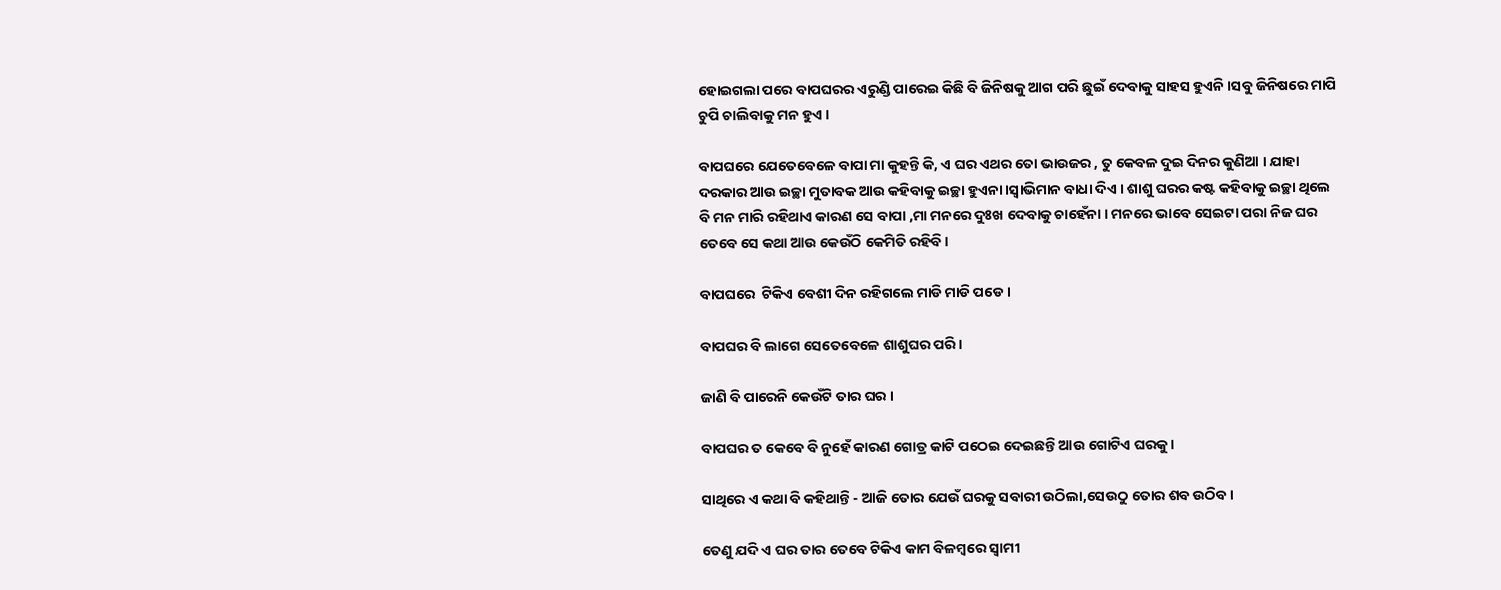ହୋଇଗଲା ପରେ ବାପଘରର ଏରୁଣ୍ଡି ପାରେଇ କିଛି ବି ଜିନିଷକୁ ଆଗ ପରି ଛୁଇଁ ଦେବାକୁ ସାହସ ହୁଏନି ।ସବୁ ଜିନିଷରେ ମାପି ଚୁପି ଚାଲିବାକୁ ମନ ହୁଏ ।

ବାପଘରେ ଯେତେବେଳେ ବାପା ମା କୁହନ୍ତି କି, ଏ ଘର ଏଥର ତୋ ଭାଉଜର , ତୁ କେବଳ ଦୁଇ ଦିନର କୁଣିଆ । ଯାହା ଦରକାର ଆଉ ଇଚ୍ଛା ମୁତାବକ ଆଉ କହିବାକୁ ଇଚ୍ଛା ହୁଏନା ।ସ୍ୱାଭିମାନ ବାଧା ଦିଏ । ଶାଶୁ ଘରର କଷ୍ଟ କହିବାକୁ ଇଚ୍ଛା ଥିଲେ ବି ମନ ମାରି ରହିଥାଏ କାରଣ ସେ ବାପା ,ମା ମନରେ ଦୁଃଖ ଦେବାକୁ ଚାହେଁନା । ମନରେ ଭାବେ ସେଇଟା ପରା ନିଜ ଘର ତେବେ ସେ କଥା ଆଉ କେଉଁଠି କେମିତି ରହିବି ।

ବାପଘରେ  ଟିକିଏ ବେଶୀ ଦିନ ରହିଗଲେ ମାଡି ମାଡି ପଡେ ।

ବାପଘର ବି ଲାଗେ ସେତେବେଳେ ଶାଶୁଘର ପରି ।

ଜାଣି ବି ପାରେନି କେଉଁଟି ତାର ଘର ।

ବାପଘର ତ କେବେ ବି ନୁହେଁ କାରଣ ଗୋତ୍ର କାଟି ପଠେଇ ଦେଇଛନ୍ତି ଆଉ ଗୋଟିଏ ଘରକୁ ।

ସାଥିରେ ଏ କଥା ବି କହିଥାନ୍ତି - ଆଜି ତୋର ଯେଉଁ ଘରକୁ ସବାରୀ ଉଠିଲା,ସେଉଠୁ ତୋର ଶବ ଉଠିବ ।

ତେଣୁ ଯଦି ଏ ଘର ତାର ତେବେ ଟିକିଏ କାମ ବିଳମ୍ବରେ ସ୍ୱାମୀ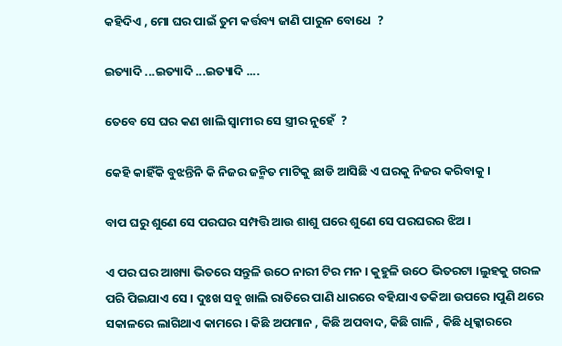କହିଦିଏ , ମୋ ଘର ପାଇଁ ତୁମ କର୍ତ୍ତବ୍ୟ ଜାଣି ପାରୁନ ବୋଧେ  ?

ଇତ୍ୟାଦି ...ଇତ୍ୟାଦି ...ଇତ୍ୟାଦି ....

ତେବେ ସେ ଘର କଣ ଖାଲି ସ୍ୱାମୀର ସେ ସ୍ତ୍ରୀର ନୁହେଁ  ?

କେହି କାହିଁକି ବୁଝନ୍ତିନି କି ନିଜର ଜନ୍ମିତ ମାଟିକୁ ଛାଡି ଆସିଛି ଏ ଘରକୁ ନିଜର କରିବାକୁ ।

ବାପ ଘରୁ ଶୁଣେ ସେ ପରଘର ସମ୍ପତ୍ତି ଆଉ ଶାଶୁ ଘରେ ଶୁଣେ ସେ ପରଘରର ଝିଅ ।

ଏ ପର ଘର ଆଖ୍ୟା ଭିତରେ ସନ୍ତୁଳି ଉଠେ ନାରୀ ଟିର ମନ । କୁହୁଳି ଉଠେ ଭିତରଟା ।ଲୁହକୁ ଗରଳ ପରି ପିଇଯାଏ ସେ । ଦୁଃଖ ସବୁ ଖାଲି ରାତିରେ ପାଣି ଧାରରେ ବହିଯାଏ ତକିଆ ଉପରେ ।ପୁଣି ଥରେ ସକାଳରେ ଲାଗିଥାଏ କାମରେ । କିଛି ଅପମାନ , କିଛି ଅପବାଦ, କିଛି ଗାଳି , କିଛି ଧିକ୍କାରରେ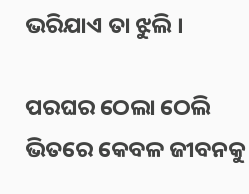ଭରିଯାଏ ତା ଝୁଲି ।

ପରଘର ଠେଲା ଠେଲି ଭିତରେ କେବଳ ଜୀବନକୁ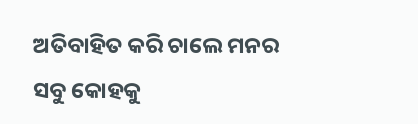ଅତିବାହିତ କରି ଚାଲେ ମନର ସବୁ କୋହକୁ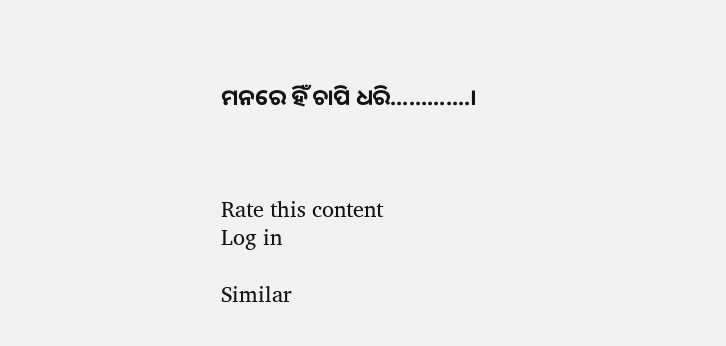ମନରେ ହିଁ ଚାପି ଧରି.............।



Rate this content
Log in

Similar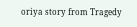oriya story from Tragedy